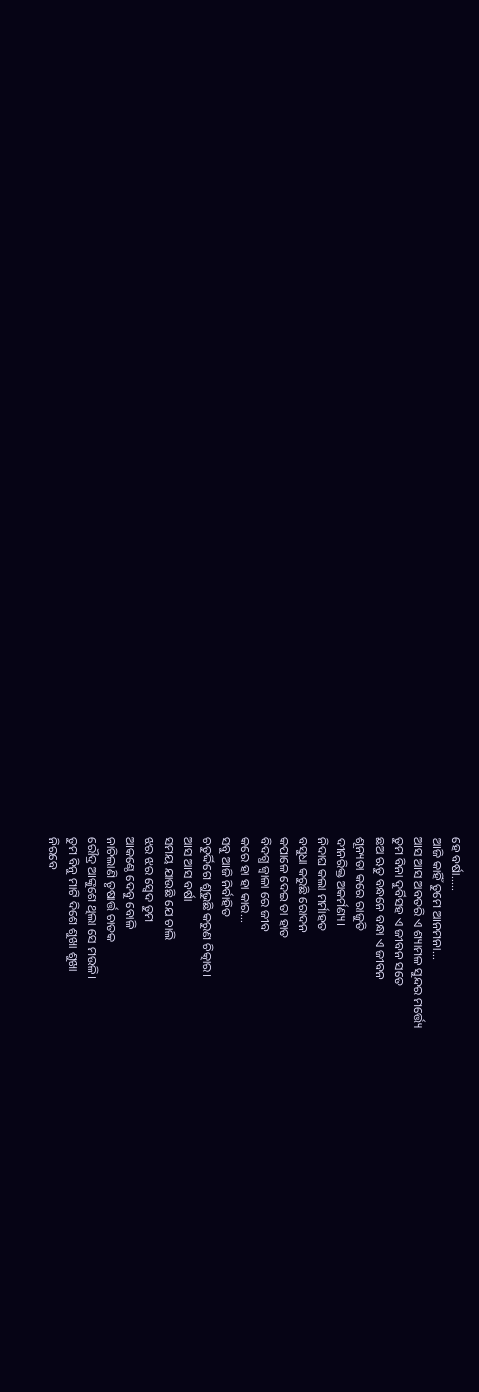ହେ ବର୍ଷା.....
ଆଜି କାହିଁ ତୁମେ ଆନମନା...
ଆସ ଆସ ଅବତରି ଏ ଶ୍ୟାମଳ ସୁନ୍ଦର ମର୍ତ୍ତ୍ୟେ
ତୁମ ବିନା ଦୁର୍ବିସହ ଏ ଜୀବନ ସତେ
ଛଅ ଋତୁ ବନ୍ଧନେ ବନ୍ଧା ଏ ଜୀବନ
ଶୂନ୍ୟତା କରେ ରାଜୁତି
ଦୀନରିକ୍ତ ଅକର୍ମଣ୍ୟ।
ନିଦାଘ କଲା ମର୍ମାହତ
ବସୁଧା କରୁଛି ରୋଦନ
କପାଳେ ଦେଇ ତା ହାତ
ବିଦଗ୍ଧ ଜ୍ବାଳା ରେ ଜୀବ
କରେ ହା ହା କାର...
ସବୁ ଆଜି ନିର୍ବାହିତ
ଚତୁର୍ଦ୍ଦିଗେ ଶୁଭୁଛି କରୁଣ ଚିତ୍କାର।
ଆସ ଆସ ବର୍ଷା
ସମୟ ଯାଉଛି ଯେ ଚାଲି
ଝର ଝର ସ୍ବେଦ ତୁମ
ଆକଣ୍ଠେ ଦେବୁ ବୋଳି
ନାଚିଲାଣି ତୃଷାର୍ତ୍ତ ଚାତକ
ରୌଦ୍ର ଆଙ୍କୁଶେ ଥିଲା ସେ ମଉଳି।
ତୁମ ବିନୁ ମାଟି ଦିଶେ ଶୁଖା ଶୁଖା
ନିରବେ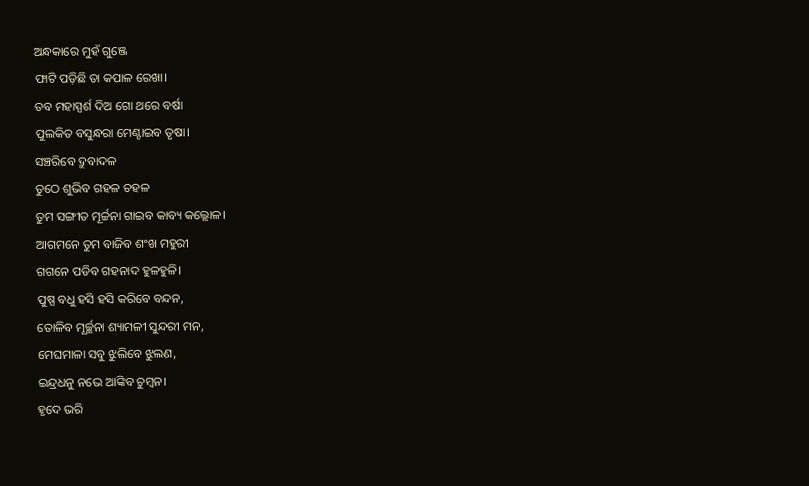ଅନ୍ଧକାରେ ମୁହଁ ଗୁଞ୍ଜେ
ଫାଟି ପଡ଼ିଛି ତା କପାଳ ରେଖା।
ତବ ମହାସ୍ପର୍ଶ ଦିଅ ଗୋ ଥରେ ବର୍ଷା
ପୁଲକିତ ବସୁନ୍ଧରା ମେଣ୍ଟାଇବ ତୃଷା।
ସଞ୍ଚରିବେ ଦ୍ରୁବାଦଳ
ତୁଠେ ଶୁଭିବ ଗହଳ ଚହଳ
ତୁମ ସଙ୍ଗୀତ ମୂର୍ଚ୍ଚନା ଗାଇବ କାବ୍ୟ କଲ୍ଲୋଳ।
ଆଗମନେ ତୁମ ବାଜିବ ଶଂଖ ମହୁରୀ
ଗଗନେ ପଡିବ ଗହନାଦ ହୁଳହୁଳି।
ପୁଷ୍ପ ବଧୁ ହସି ହସି କରିବେ ବନ୍ଦନ,
ତୋଳିବ ମୂର୍ଚ୍ଛନା ଶ୍ୟାମଳୀ ସୁନ୍ଦରୀ ମନ,
ମେଘମାଳା ସବୁ ଝୁଲିବେ ଝୁଲଣ,
ଇନ୍ଦ୍ରଧନୁ ନଭେ ଆଙ୍କିବ ଚୁମ୍ବନ।
ହୃଦେ ଭରି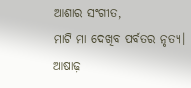ଆଶାର ସଂଗୀତ,
ମାଟି ମା ଦେଖିବ ପର୍ବତର ନୃତ୍ୟ।
ଆଷାଢ଼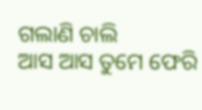ଗଲାଣି ଚାଲି
ଆସ ଆସ ତୁମେ ଫେରି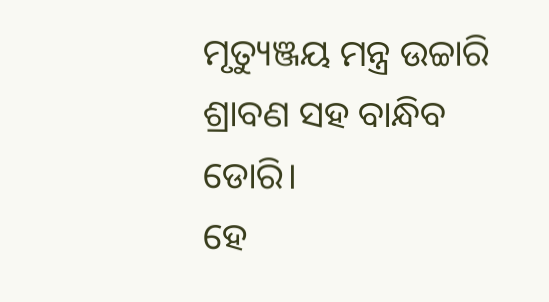ମୃତ୍ୟୁଞ୍ଜୟ ମନ୍ତ୍ର ଉଚ୍ଚାରି
ଶ୍ରାବଣ ସହ ବାନ୍ଧିବ ଡୋରି।
ହେ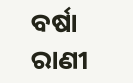ବର୍ଷା ରାଣୀ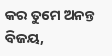କର ତୁମେ ଅନନ୍ତ ବିଜୟ,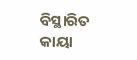ବିସ୍ଥାରିତ କାୟା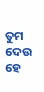ତୁମ ଦେଉ ହେ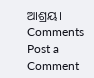ଆଶ୍ରୟ।
Comments
Post a Comment